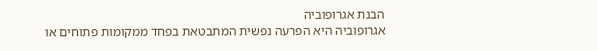הבנת אגרופוביה
אגרופוביה היא הפרעה נפשית המתבטאת בפחד ממקומות פתוחים או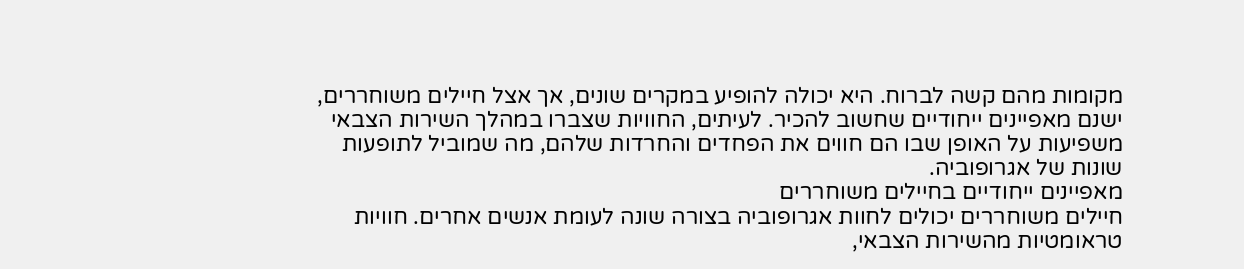מקומות מהם קשה לברוח. היא יכולה להופיע במקרים שונים, אך אצל חיילים משוחררים, ישנם מאפיינים ייחודיים שחשוב להכיר. לעיתים, החוויות שצברו במהלך השירות הצבאי משפיעות על האופן שבו הם חווים את הפחדים והחרדות שלהם, מה שמוביל לתופעות שונות של אגרופוביה.
מאפיינים ייחודיים בחיילים משוחררים
חיילים משוחררים יכולים לחוות אגרופוביה בצורה שונה לעומת אנשים אחרים. חוויות טראומטיות מהשירות הצבאי,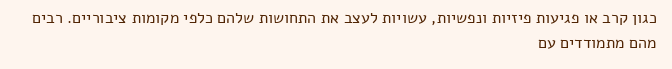כגון קרב או פגיעות פיזיות ונפשיות, עשויות לעצב את התחושות שלהם כלפי מקומות ציבוריים. רבים מהם מתמודדים עם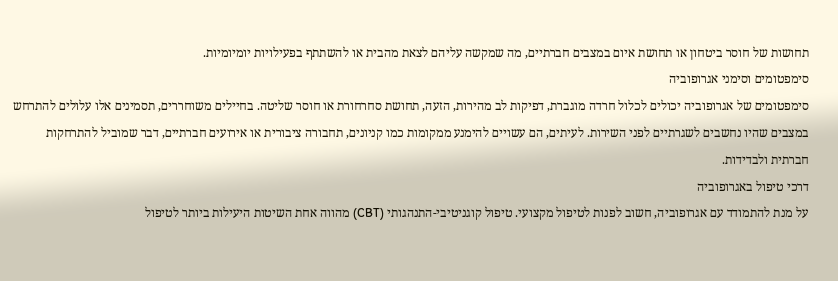תחושות של חוסר ביטחון או תחושת איום במצבים חברתיים, מה שמקשה עליהם לצאת מהבית או להשתתף בפעילויות יומיומיות.
סימפטומים וסימני אגרופוביה
סימפטומים של אגרופוביה יכולים לכלול חרדה מוגברת, דפיקות לב מהירות, הזעה, תחושת סחרחורת או חוסר שליטה. בחיילים משוחררים, תסמינים אלו עלולים להתרחש במצבים שהיו נחשבים לשגרתיים לפני השירות. לעיתים, הם עשויים להימנע ממקומות כמו קניונים, תחבורה ציבורית או אירועים חברתיים, דבר שמוביל להתרחקות חברתית ולבדידות.
דרכי טיפול באגרופוביה
על מנת להתמודד עם אגרופוביה, חשוב לפנות לטיפול מקצועי. טיפול קוגניטיבי-התנהגותי (CBT) מהווה אחת השיטות היעילות ביותר לטיפול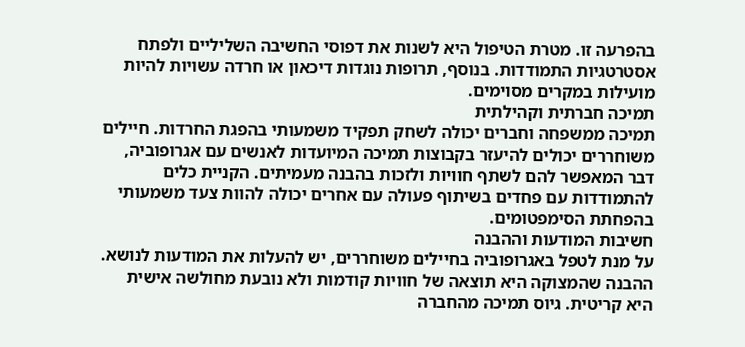בהפרעה זו. מטרת הטיפול היא לשנות את דפוסי החשיבה השליליים ולפתח אסטרטגיות התמודדות. בנוסף, תרופות נוגדות דיכאון או חרדה עשויות להיות מועילות במקרים מסוימים.
תמיכה חברתית וקהילתית
תמיכה ממשפחה וחברים יכולה לשחק תפקיד משמעותי בהפגת החרדות. חיילים משוחררים יכולים להיעזר בקבוצות תמיכה המיועדות לאנשים עם אגרופוביה, דבר המאפשר להם לשתף חוויות ולזכות בהבנה מעמיתים. הקניית כלים להתמודדות עם פחדים בשיתוף פעולה עם אחרים יכולה להוות צעד משמעותי בהפחתת הסימפטומים.
חשיבות המודעות וההבנה
על מנת לטפל באגרופוביה בחיילים משוחררים, יש להעלות את המודעות לנושא. ההבנה שהמצוקה היא תוצאה של חוויות קודמות ולא נובעת מחולשה אישית היא קריטית. גיוס תמיכה מהחברה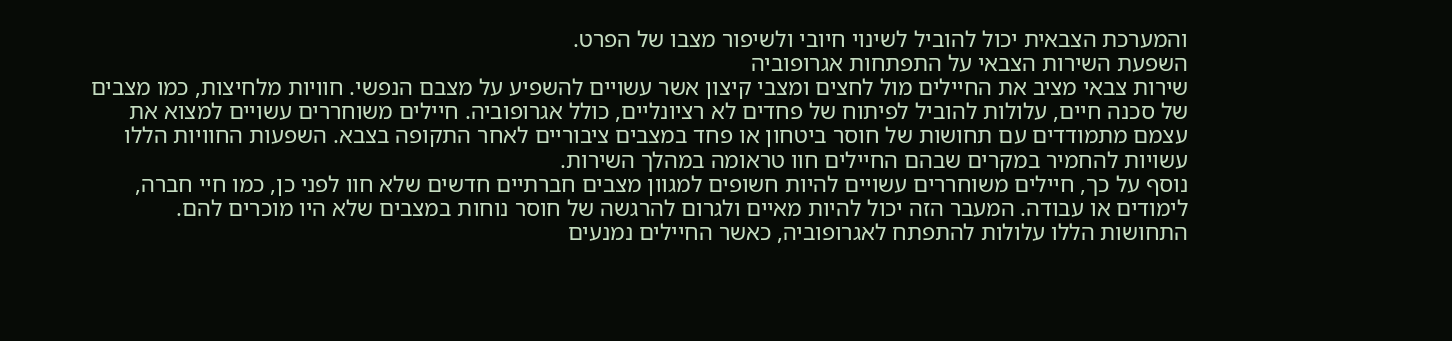והמערכת הצבאית יכול להוביל לשינוי חיובי ולשיפור מצבו של הפרט.
השפעת השירות הצבאי על התפתחות אגרופוביה
שירות צבאי מציב את החיילים מול לחצים ומצבי קיצון אשר עשויים להשפיע על מצבם הנפשי. חוויות מלחיצות, כמו מצבים של סכנה חיים, עלולות להוביל לפיתוח של פחדים לא רציונליים, כולל אגרופוביה. חיילים משוחררים עשויים למצוא את עצמם מתמודדים עם תחושות של חוסר ביטחון או פחד במצבים ציבוריים לאחר התקופה בצבא. השפעות החוויות הללו עשויות להחמיר במקרים שבהם החיילים חוו טראומה במהלך השירות.
נוסף על כך, חיילים משוחררים עשויים להיות חשופים למגוון מצבים חברתיים חדשים שלא חוו לפני כן, כמו חיי חברה, לימודים או עבודה. המעבר הזה יכול להיות מאיים ולגרום להרגשה של חוסר נוחות במצבים שלא היו מוכרים להם. התחושות הללו עלולות להתפתח לאגרופוביה, כאשר החיילים נמנעים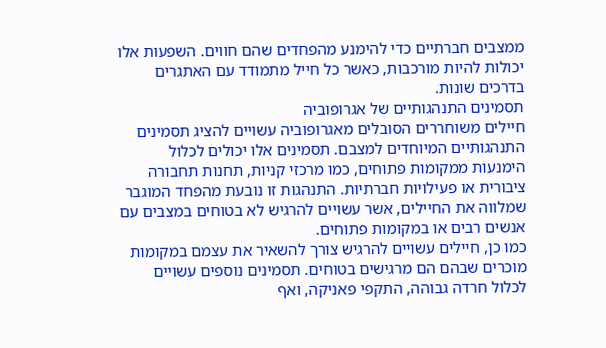ממצבים חברתיים כדי להימנע מהפחדים שהם חווים. השפעות אלו יכולות להיות מורכבות, כאשר כל חייל מתמודד עם האתגרים בדרכים שונות.
תסמינים התנהגותיים של אגרופוביה
חיילים משוחררים הסובלים מאגרופוביה עשויים להציג תסמינים התנהגותיים המיוחדים למצבם. תסמינים אלו יכולים לכלול הימנעות ממקומות פתוחים, כמו מרכזי קניות, תחנות תחבורה ציבורית או פעילויות חברתיות. התנהגות זו נובעת מהפחד המוגבר שמלווה את החיילים, אשר עשויים להרגיש לא בטוחים במצבים עם אנשים רבים או במקומות פתוחים.
כמו כן, חיילים עשויים להרגיש צורך להשאיר את עצמם במקומות מוכרים שבהם הם מרגישים בטוחים. תסמינים נוספים עשויים לכלול חרדה גבוהה, התקפי פאניקה, ואף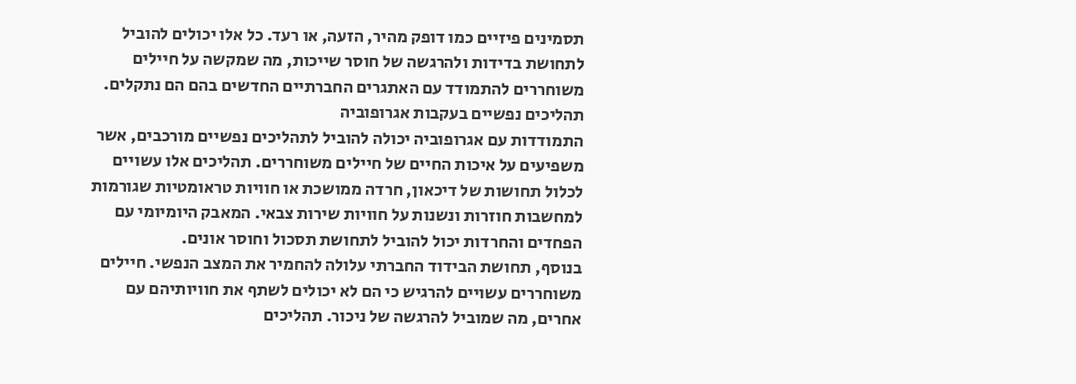תסמינים פיזיים כמו דופק מהיר, הזעה, או רעד. כל אלו יכולים להוביל לתחושת בדידות ולהרגשה של חוסר שייכות, מה שמקשה על חיילים משוחררים להתמודד עם האתגרים החברתיים החדשים בהם הם נתקלים.
תהליכים נפשיים בעקבות אגרופוביה
התמודדות עם אגרופוביה יכולה להוביל לתהליכים נפשיים מורכבים, אשר משפיעים על איכות החיים של חיילים משוחררים. תהליכים אלו עשויים לכלול תחושות של דיכאון, חרדה ממושכת או חוויות טראומטיות שגורמות למחשבות חוזרות ונשנות על חוויות שירות צבאי. המאבק היומיומי עם הפחדים והחרדות יכול להוביל לתחושת תסכול וחוסר אונים.
בנוסף, תחושת הבידוד החברתי עלולה להחמיר את המצב הנפשי. חיילים משוחררים עשויים להרגיש כי הם לא יכולים לשתף את חוויותיהם עם אחרים, מה שמוביל להרגשה של ניכור. תהליכים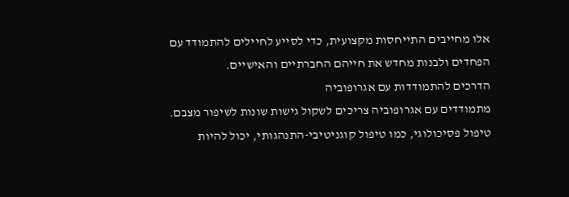אלו מחייבים התייחסות מקצועית, כדי לסייע לחיילים להתמודד עם הפחדים ולבנות מחדש את חייהם החברתיים והאישיים.
הדרכים להתמודדות עם אגרופוביה
מתמודדים עם אגרופוביה צריכים לשקול גישות שונות לשיפור מצבם. טיפול פסיכולוגי, כמו טיפול קוגניטיבי-התנהגותי, יכול להיות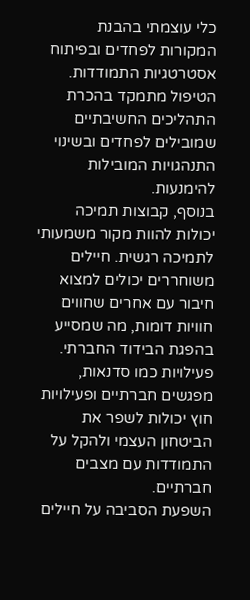כלי עוצמתי בהבנת המקורות לפחדים ובפיתוח אסטרטגיות התמודדות. הטיפול מתמקד בהכרת התהליכים החשיבתיים שמובילים לפחדים ובשינוי התנהגויות המובילות להימנעות.
בנוסף, קבוצות תמיכה יכולות להוות מקור משמעותי לתמיכה רגשית. חיילים משוחררים יכולים למצוא חיבור עם אחרים שחווים חוויות דומות, מה שמסייע בהפגת הבידוד החברתי. פעילויות כמו סדנאות, מפגשים חברתיים ופעילויות חוץ יכולות לשפר את הביטחון העצמי ולהקל על התמודדות עם מצבים חברתיים.
השפעת הסביבה על חיילים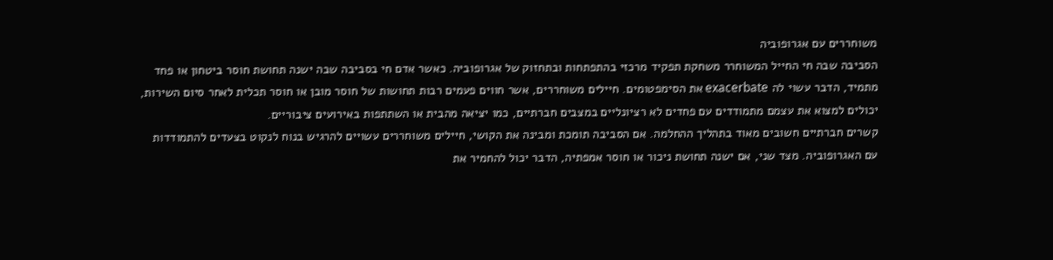משוחררים עם אגרופוביה
הסביבה שבה חי החייל המשוחרר משחקת תפקיד מרכזי בהתפתחות ובתחזוק של אגרופוביה. כאשר אדם חי בסביבה שבה ישנה תחושת חוסר ביטחון או פחד מתמיד, הדבר עשוי לה exacerbate את הסימפטומים. חיילים משוחררים, אשר חווים פעמים רבות תחושות של חוסר מובן או חוסר תכלית לאחר סיום השירות, יכולים למצוא את עצמם מתמודדים עם פחדים לא רציונליים במצבים חברתיים, כמו יציאה מהבית או השתתפות באירועים ציבוריים.
קשרים חברתיים חשובים מאוד בתהליך ההחלמה. אם הסביבה תומכת ומבינה את הקושי, חיילים משוחררים עשויים להרגיש בנוח לנקוט בצעדים להתמודדות עם האגרופוביה. מצד שני, אם ישנה תחושת ניכור או חוסר אמפתיה, הדבר יכול להחמיר את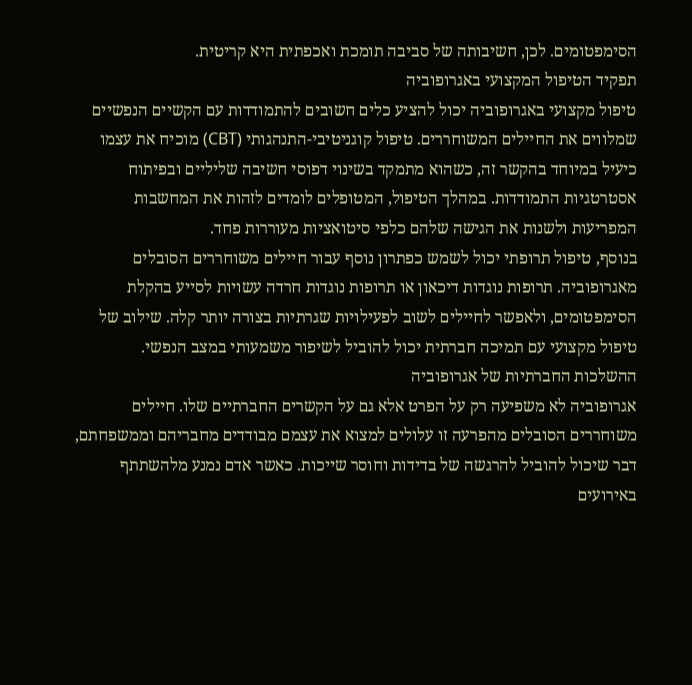הסימפטומים. לכן, חשיבותה של סביבה תומכת ואכפתית היא קריטית.
תפקיד הטיפול המקצועי באגרופוביה
טיפול מקצועי באגרופוביה יכול להציע כלים חשובים להתמודדות עם הקשיים הנפשיים שמלווים את החיילים המשוחררים. טיפול קוגניטיבי-התנהגותי (CBT) מוכיח את עצמו כיעיל במיוחד בהקשר זה, כשהוא מתמקד בשינוי דפוסי חשיבה שליליים ובפיתוח אסטרטגיות התמודדות. במהלך הטיפול, המטופלים לומדים לזהות את המחשבות המפריעות ולשנות את הגישה שלהם כלפי סיטואציות מעוררות פחד.
בנוסף, טיפול תרופתי יכול לשמש כפתרון נוסף עבור חיילים משוחררים הסובלים מאגרופוביה. תרופות נוגדות דיכאון או תרופות נוגדות חרדה עשויות לסייע בהקלת הסימפטומים, ולאפשר לחיילים לשוב לפעילויות שגרתיות בצורה יותר קלה. שילוב של טיפול מקצועי עם תמיכה חברתית יכול להוביל לשיפור משמעותי במצב הנפשי.
ההשלכות החברתיות של אגרופוביה
אגרופוביה לא משפיעה רק על הפרט אלא גם על הקשרים החברתיים שלו. חיילים משוחררים הסובלים מהפרעה זו עלולים למצוא את עצמם מבודדים מחבריהם וממשפחתם, דבר שיכול להוביל להרגשה של בדידות וחוסר שייכות. כאשר אדם נמנע מלהשתתף באירועים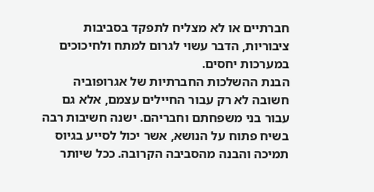חברתיים או לא מצליח לתפקד בסביבות ציבוריות, הדבר עשוי לגרום למתח ולחיכוכים במערכות יחסים.
הבנת ההשלכות החברתיות של אגרופוביה חשובה לא רק עבור החיילים עצמם, אלא גם עבור בני משפחתם וחבריהם. ישנה חשיבות רבה בשיח פתוח על הנושא, אשר יכול לסייע בגיוס תמיכה והבנה מהסביבה הקרובה. ככל שיותר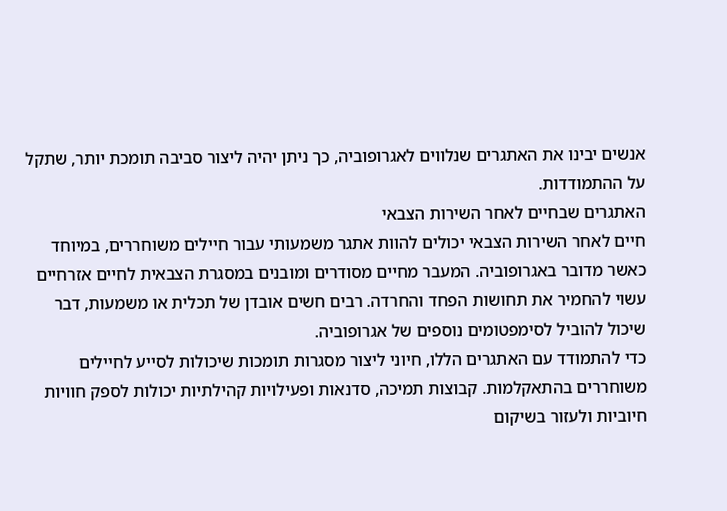אנשים יבינו את האתגרים שנלווים לאגרופוביה, כך ניתן יהיה ליצור סביבה תומכת יותר, שתקל על ההתמודדות.
האתגרים שבחיים לאחר השירות הצבאי
חיים לאחר השירות הצבאי יכולים להוות אתגר משמעותי עבור חיילים משוחררים, במיוחד כאשר מדובר באגרופוביה. המעבר מחיים מסודרים ומובנים במסגרת הצבאית לחיים אזרחיים עשוי להחמיר את תחושות הפחד והחרדה. רבים חשים אובדן של תכלית או משמעות, דבר שיכול להוביל לסימפטומים נוספים של אגרופוביה.
כדי להתמודד עם האתגרים הללו, חיוני ליצור מסגרות תומכות שיכולות לסייע לחיילים משוחררים בהתאקלמות. קבוצות תמיכה, סדנאות ופעילויות קהילתיות יכולות לספק חוויות חיוביות ולעזור בשיקום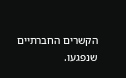הקשרים החברתיים שנפגעו.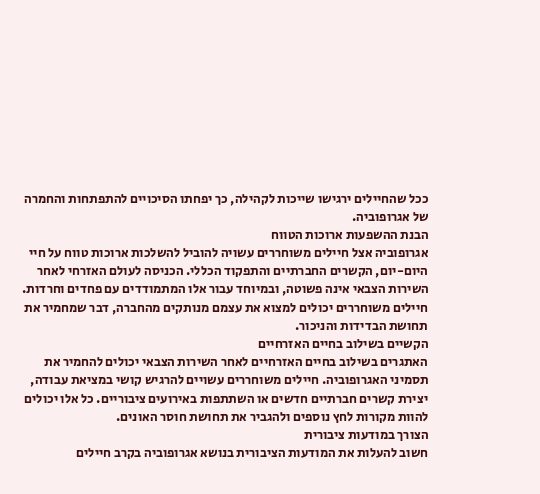ככל שהחיילים ירגישו שייכות לקהילה, כך יפחתו הסיכויים להתפתחות והחמרה של אגרופוביה.
הבנת ההשפעות ארוכות הטווח
אגרופוביה אצל חיילים משוחררים עשויה להוביל להשלכות ארוכות טווח על חיי היום-יום, הקשרים החברתיים והתפקוד הכללי. הכניסה לעולם האזרחי לאחר השירות הצבאי אינה פשוטה, ובמיוחד עבור אלו המתמודדים עם פחדים וחרדות. חיילים משוחררים יכולים למצוא את עצמם מנותקים מהחברה, דבר שמחמיר את תחושת הבדידות והניכור.
הקשיים בשילוב בחיים האזרחיים
האתגרים בשילוב בחיים האזרחיים לאחר השירות הצבאי יכולים להחמיר את תסמיני האגרופוביה. חיילים משוחררים עשויים להרגיש קושי במציאת עבודה, יצירת קשרים חברתיים חדשים או השתתפות באירועים ציבוריים. כל אלו יכולים להוות מקורות לחץ נוספים ולהגביר את תחושת חוסר האונים.
הצורך במודעות ציבורית
חשוב להעלות את המודעות הציבורית בנושא אגרופוביה בקרב חיילים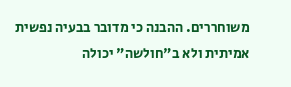משוחררים. ההבנה כי מדובר בבעיה נפשית אמיתית ולא ב"חולשה" יכולה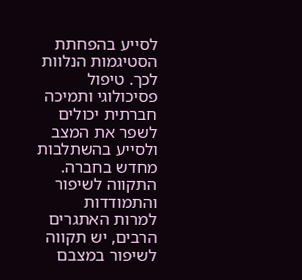לסייע בהפחתת הסטיגמות הנלוות לכך. טיפול פסיכולוגי ותמיכה חברתית יכולים לשפר את המצב ולסייע בהשתלבות מחדש בחברה.
התקווה לשיפור והתמודדות
למרות האתגרים הרבים, יש תקווה לשיפור במצבם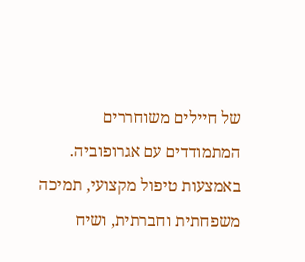של חיילים משוחררים המתמודדים עם אגרופוביה. באמצעות טיפול מקצועי, תמיכה משפחתית וחברתית, ושיח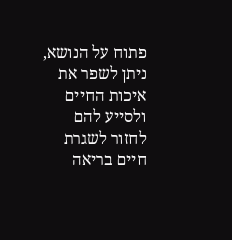פתוח על הנושא, ניתן לשפר את איכות החיים ולסייע להם לחזור לשגרת חיים בריאה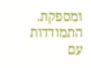ומספקת. התמודדות עם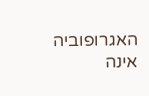האגרופוביה אינה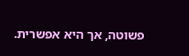פשוטה, אך היא אפשרית.